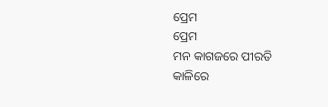ପ୍ରେମ
ପ୍ରେମ
ମନ କାଗଜରେ ପୀରତି କାଳିରେ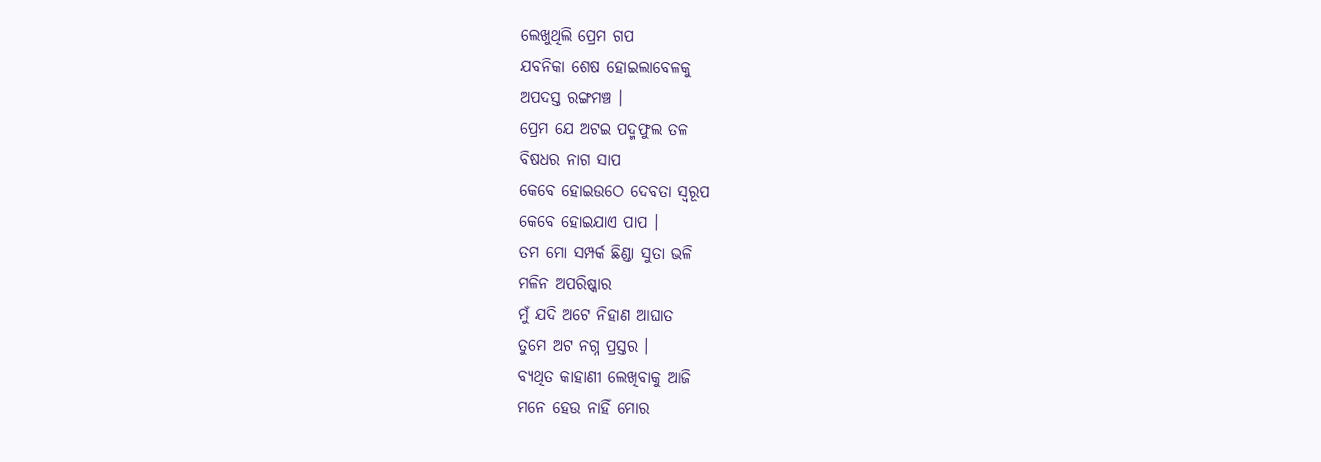ଲେଖୁଥିଲି ପ୍ରେମ ଗପ
ଯବନିକା ଶେଷ ହୋଇଲାବେଳକୁ
ଅପଦସ୍ତ ରଙ୍ଗମଞ୍ଚ ।
ପ୍ରେମ ଯେ ଅଟଇ ପଦ୍ମଫୁଲ ତଳ
ବିଷଧର ନାଗ ସାପ
କେବେ ହୋଇଉଠେ ଦେବତା ସ୍ୱରୂପ
କେବେ ହୋଇଯାଏ ପାପ ।
ତମ ମୋ ସମ୍ପର୍କ ଛିଣ୍ଡା ସୁତା ଭଳି
ମଳିନ ଅପରିଷ୍କାର
ମୁଁ ଯଦି ଅଟେ ନିହାଣ ଆଘାତ
ତୁମେ ଅଟ ନଗ୍ନ ପ୍ରସ୍ତର ।
ବ୍ୟଥିତ କାହାଣୀ ଲେଖିବାକୁ ଆଜି
ମନେ ହେଉ ନାହିଁ ମୋର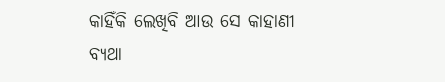କାହିଁକି ଲେଖିବି ଆଉ ସେ କାହାଣୀ
ବ୍ୟଥା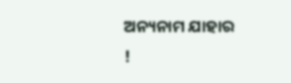ଅନ୍ୟନାମ ଯାହାର !